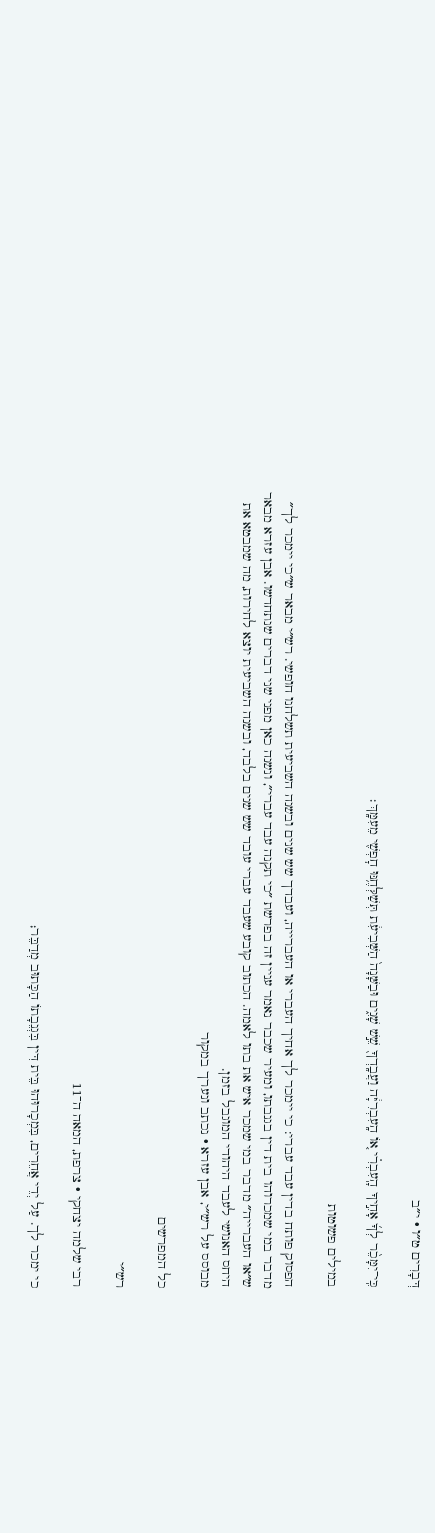דְּבָרִים ט״ו · י״ב

כִּֽי־יִמָּכֵ֨ר לְךָ֜ אָחִ֣יךָ הָֽעִבְרִ֗י א֚וֹ הָֽעִבְרִיָּ֔ה וַעֲבָֽדְךָ֖ שֵׁ֣שׁ שָׁנִ֑ים וּבַשָּׁנָה֙ הַשְּׁבִיעִ֔ת תְּשַׁלְּחֶ֥נּוּ חׇפְשִׁ֖י מֵעִמָּֽךְ׃

במילים פשוטות

הפסוק פותח בדין עבד עברי: כי יימכר לך אחיך העברי או העברייה, ועבדך שש שנים ובשנה השביעית תשלחנו חופשי. רש״י מבאר ש״כי יימכר לך״ מדבר במי שמכרוהו בית דין בגנבתו, ומעיר שכבר נאמר עניין זה בפרשת ״כי תקנה עבד עברי״, ונשנה כאן מפני שני דברים שנתחדשו. אבן עזרא מבאר ש״או העברייה״ מדבר במי שמכר איש את בתו לאמה. הכתוב קובע שעבד עברי עובד שש שנים בלבד, ובשנה השביעית יוצא לחירות, מה שמבטא את היחס האנושי לעבד היהודי המוגבל בזמן.
מבוסס על רש״י, אבן עזרא · נכתב ונערך במקור

כל המפרשים

רש״י

רבי שלמה יצחקי · צרפת, המאה ה־11

כי ימכר לך. עַל יְדֵי אֲחֵרִים, בִּמְכָרוּהוּ בֵּית דִּין בִּגְנֵבָתוֹ הַכָּתוּב מְדַבֵּר;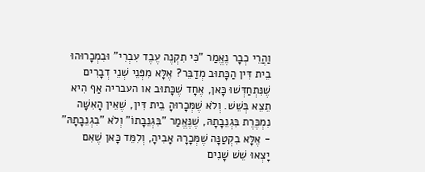וַהֲרֵי כְבָר נֶאֱמַר "כִּי תִקְנֶה עֶבֶד עִבְרִי" וּבִמְכָרוּהוּ בֵית דִּין הַכָּתוּב מְדַבֵּר? אֶלָּא מִפְּנֵי שְׁנֵי דְבָרִים שֶׁנִּתְחַדְּשׁוּ כָּאן, אֶחָד שֶׁכָּתוּב או העבריה אַף הִיא תֵצֵא בְּשֵׁשׁ. וְלֹא שֶׁמְּכָרוּהָ בֵית דִּין, שֶׁאֵין הָאִשָּׁה נִמְכֶּרֶת בִּגְנֵבָתָהּ, שֶׁנֶּאֱמַר "בִּגְנֵבָתוֹ" וְלֹא "בִגְנֵבָתָהּ" - אֶלָּא בִקְטַנָּה שֶׁמְּכָרָהּ אָבִיהָ, וְלִמֵּד כָּאן שֶׁאִם יָצְאוּ שֵׁשׁ שָׁנִים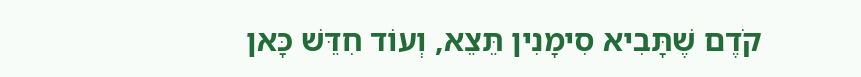קֹדֶם שֶׁתָּבִיא סִימָנִין תֵּצֵא, וְעוֹד חִדֵּשׁ כָּאן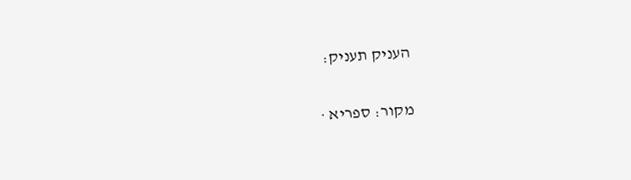העניק תעניק:

מקור: ספריא ·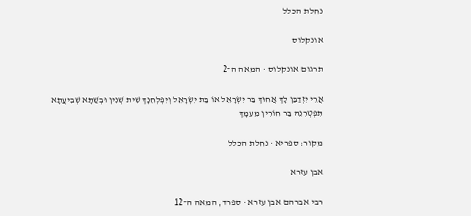נחלת הכלל

אונקלוס

תרגום אונקלוס · המאה ה־2

אֲרֵי יִזְדַבַּן לָךְ אֲחוּךְ בַּר יִשְׂרָאֵל אוֹ בַּת יִשְׂרָאֵל וְיִפְלְחִנָךְ שִׁית שְׁנִין וּבְשַׁתָּא שְׁבִיעֲתָא תִּפְטְרִנֵהּ בַּר חוֹרִין מֵעִמָךְ

מקור: ספריא · נחלת הכלל

אבן עזרא

רבי אברהם אבן עזרא · ספרד, המאה ה־12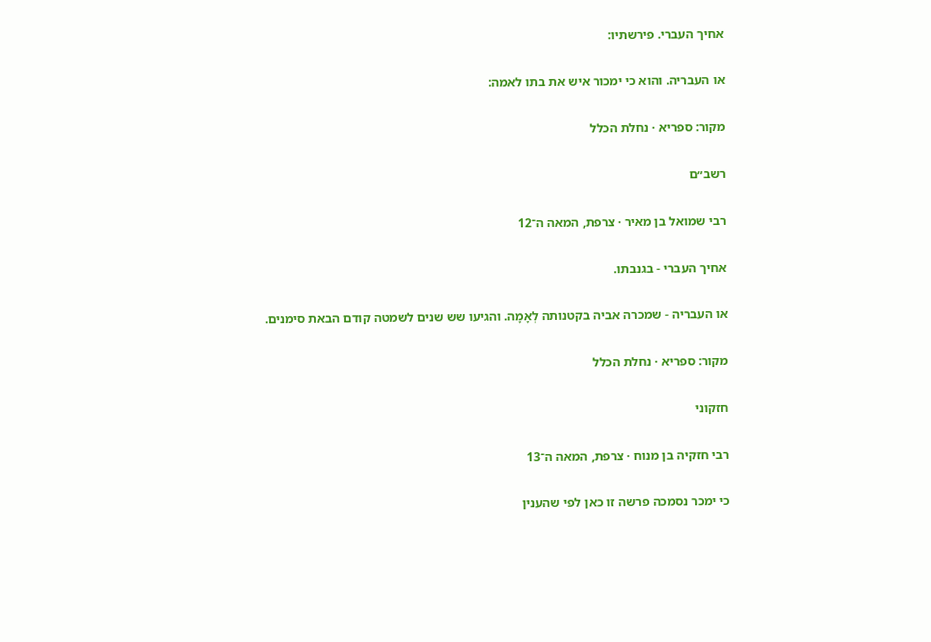אחיך העברי. פירשתיו:

או העבריה. והוא כי ימכור איש את בתו לאמה:

מקור: ספריא · נחלת הכלל

רשב״ם

רבי שמואל בן מאיר · צרפת, המאה ה־12

אחיך העברי - בגנבתו.

או העבריה - שמכרה אביה בקטנותה לְאָמָה. והגיעו שש שנים לשמטה קודם הבאת סימנים.

מקור: ספריא · נחלת הכלל

חזקוני

רבי חזקיה בן מנוח · צרפת, המאה ה־13

כי ימכר נסמכה פרשה זו כאן לפי שהענין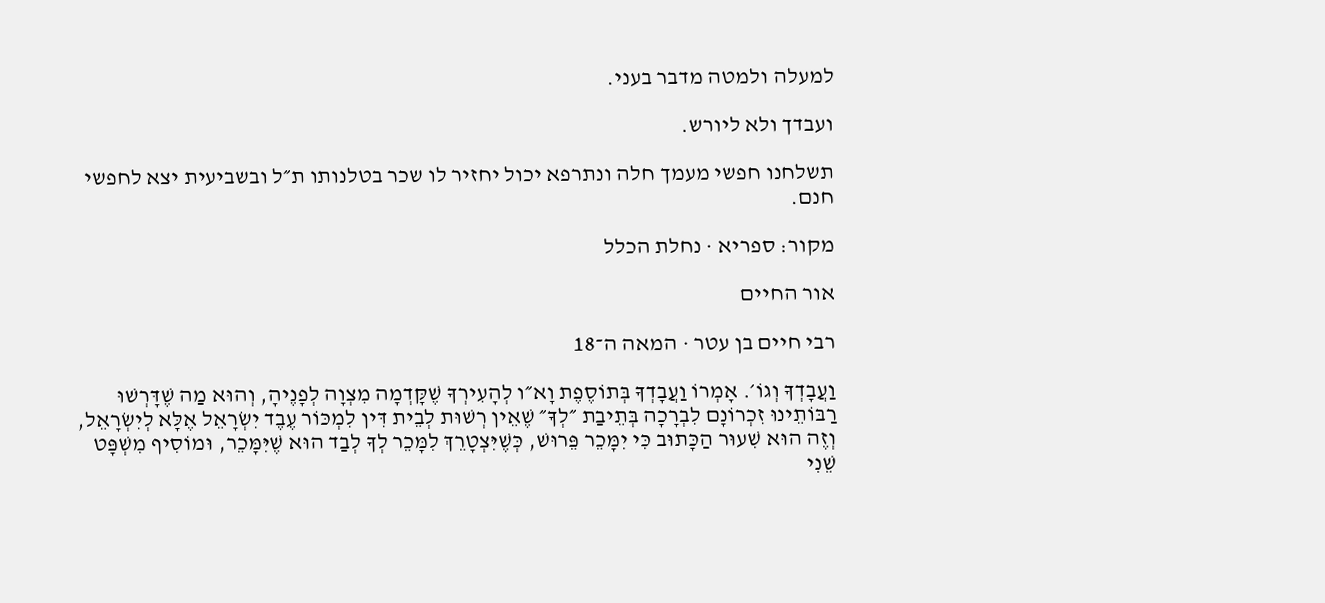למעלה ולמטה מדבר בעני.

ועבדך ולא ליורש.

תשלחנו חפשי מעמך חלה ונתרפא יכול יחזיר לו שכר בטלנותו ת״ל ובשביעית יצא לחפשי חנם.

מקור: ספריא · נחלת הכלל

אור החיים

רבי חיים בן עטר · המאה ה־18

וַעֲבָדְךָ וְגוֹ׳. אָמְרוֹ וַעֲבָדְךָ בְּתוֹסֶפֶת וָא״ו לְהָעִירְךָ שֶׁקָּדְמָה מִצְוָה לְפָנֶיהָ, וְהוּא מַה שֶׁדָּרְשׁוּ רַבּוֹתֵינוּ זִכְרוֹנָם לִבְרָכָה בְּתֵיבַת ״לְךָ״ שֶׁאֵין רְשׁוּת לְבֵית דִּין לִמְכּוֹר עֶבֶד יִשְׂרָאֵל אֶלָּא לְיִשְׂרָאֵל, וְזֶה הוּא שִׁעוּר הַכָּתוּב כִּי יִמָּכֵר פֵּרוּשׁ, כְּשֶׁיִּצְטָרֵךְ לִמָּכֵר לְךָ לְבַד הוּא שֶׁיִּמָּכֵר, וּמוֹסִיף מִשְׁפָּט שֵׁנִי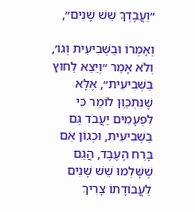״וַעֲבָדְךָ שֵׁשׁ שָׁנִים״,

וְאָמְרוֹ וּבַשְּׁבִיעִית וְגוֹ׳, וְלֹא אָמַר ״וְיֵצֵא לַחוּץ בַּשְּׁבִיעִית״, אֶלָּא שֶׁנִּתְכַּוֵּן לוֹמַר כִּי לִפְעָמִים יַעֲבֹד גַּם בַּשְּׁבִיעִית, וּכְגוֹן אִם בָּרַח הָעֶבֶד, הֲגַם שֶׁשָּׁלְמוּ שֵׁשׁ שָׁנִים לַעֲבוֹדָתוֹ צָרִיךְ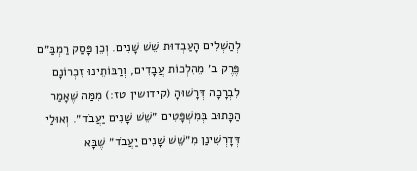לְהַשְׁלִים הָעַבְדוּת שֵׁשׁ שָׁנִים. וְכֵן פָּסַק רַמְבַּ״ם פֶּרֶק ב׳ מֵהִלְכוֹת עֲבָדִים, וְרַבּוֹתֵינוּ זִכְרוֹנָם לִבְרָכָה דְּרָשׁוּהָ (קידושין טז:) מִמַּה שֶׁאָמַר הַכָּתוּב בְּמִשְׁפָּטִים ״שֵׁשׁ שָׁנִים יַעֲבֹד״. וְאוּלַי דְּדָרְשִׁינַן מִ״שֵּׁשׁ שָׁנִים יַעֲבֹד״ שֶׁבָּא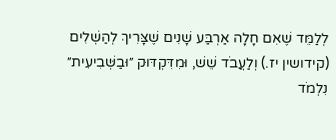לְלַמֵּד שֶׁאִם חָלָה אַרְבַּע שָׁנִים שֶׁצָּרִיךְ לְהַשְׁלִים (קידושין יז.) וְלַעֲבֹד שֵׁשׁ, וּמִדִּקְדּוּק ״וּבַשְּׁבִיעִית״ נִלְמֹד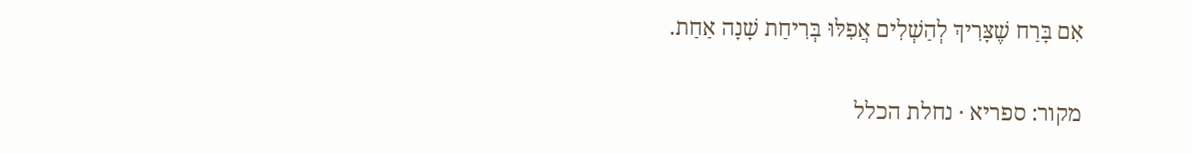אִם בָּרַח שֶׁצָּרִיךְ לְהַשְׁלִים אֲפִלּוּ בְּרִיחַת שָׁנָה אַחַת.

מקור: ספריא · נחלת הכלל